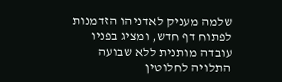שלמה מעניק לאדניהו הזדמנות לפתוח דף חדש, ומציג בפניו עובדה מותנית ללא שבועה התלויה לחלוטין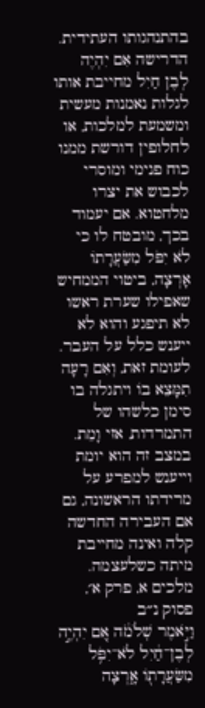בהתנהגותו העתידית. הדרישה אִם יִהְיֶה לְבֶן חַיִל מחייבת אותו לגלות נאמנות מעשית ומשמעת למלכות, או לחלופין דורשת ממנו כוח פנימי ומוסרי לכבוש את יצרו מלחטוא. אם יעמוד בכך, מובטח לו כי לֹא יִפֹּל מִשַּׂעֲרָתוֹ אָרְצָה, ביטוי הממחיש שאפילו שערת ראשו לא תיפגע והוא לא ייענש כלל על העבר. לעומת זאת, וְאִם רָעָה תִמָּצֵא בוֹ ויתגלה בו סימן כלשהו של התמרדות, אזי וָמֵת. במצב זה הוא יומת וייענש למפרע על מרידתו הראשונה, גם אם העבירה החדשה קלה ואינה מחייבת מיתה כשלעצמה.
מלכים א, פרק א׳, פסוק נ״ב
וַיֹּ֣אמֶר שְׁלֹמֹ֔ה אִ֚ם יִהְיֶ֣ה לְבֶן־חַ֔יִל לֹא־יִפֹּ֥ל מִשַּׂעֲרָת֖וֹ אָ֑רְצָה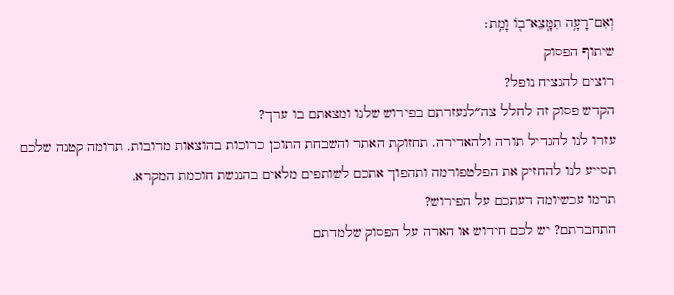וְאִם־רָעָ֥ה תִמָּֽצֵא־ב֖וֹ וָמֵֽת׃
שיתוף הפסוק
רוצים להנציח נופל?
הקדש פסוק זה לחלל צה״לנעזרתם בפירוש שלנו ומצאתם בו ערך?
עזרו לנו להגדיל תורה ולהאדירה. תחזוקת האתר והשבחת התוכן כרוכות בהוצאות מרובות. תרומה קטנה שלכם תסייע לנו להחזיק את הפלטפורמה ותהפוך אתכם לשותפים מלאים בהנגשת חוכמת המקרא.
תרמו עכשיומה דעתכם על הפירוש?
התחברתם? יש לכם חידוש או הארה על הפסוק שלמדתם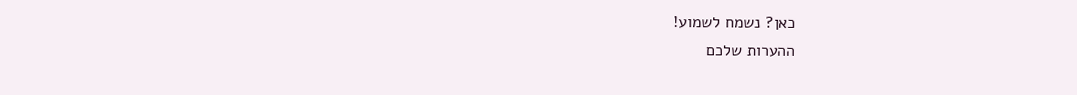כאן? נשמח לשמוע!
ההערות שלכם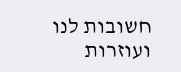חשובות לנו ועוזרות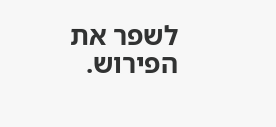לשפר את הפירוש.